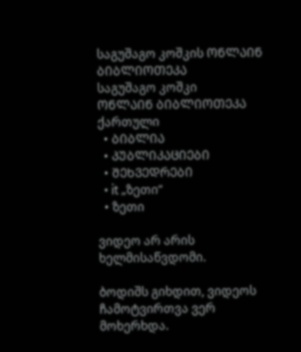საგუშაგო კოშკის ᲝᲜᲚᲐᲘᲜ ᲑᲘᲑᲚᲘᲝᲗᲔᲙᲐ
საგუშაგო კოშკი
ᲝᲜᲚᲐᲘᲜ ᲑᲘᲑᲚᲘᲝᲗᲔᲙᲐ
ქართული
  • ᲑᲘᲑᲚᲘᲐ
  • ᲞᲣᲑᲚᲘᲙᲐᲪᲘᲔᲑᲘ
  • ᲨᲔᲮᲕᲔᲓᲠᲔᲑᲘ
  • it „ზეთი“
  • ზეთი

ვიდეო არ არის ხელმისაწვდომი.

ბოდიშს გიხდით, ვიდეოს ჩამოტვირთვა ვერ მოხერხდა.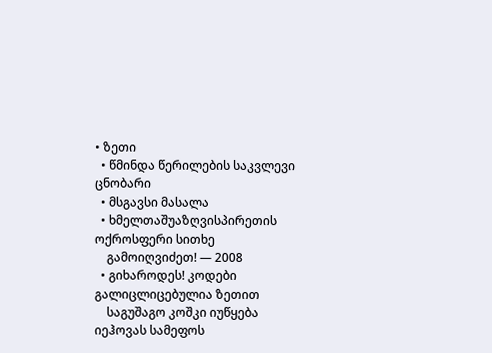• ზეთი
  • წმინდა წერილების საკვლევი ცნობარი
  • მსგავსი მასალა
  • ხმელთაშუაზღვისპირეთის ოქროსფერი სითხე
    გამოიღვიძეთ! — 2008
  • გიხაროდეს! კოდები გალიცლიცებულია ზეთით
    საგუშაგო კოშკი იუწყება იეჰოვას სამეფოს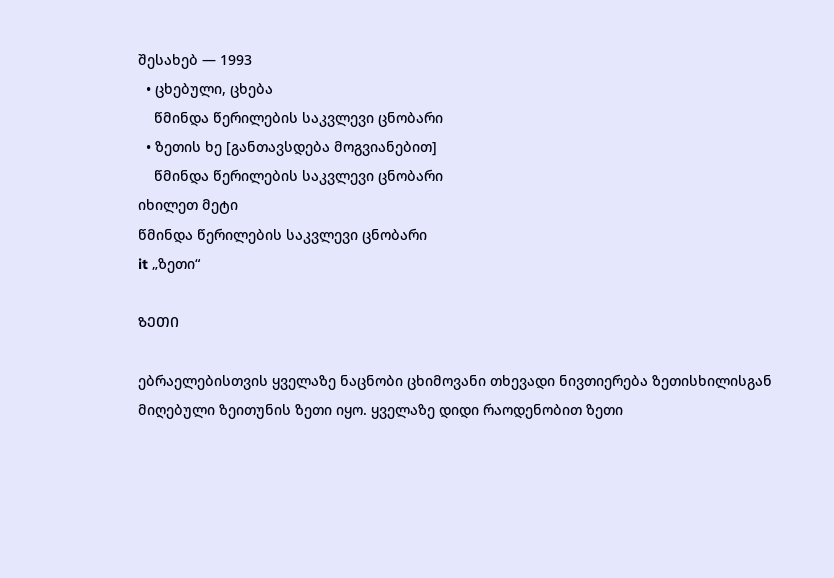შესახებ — 1993
  • ცხებული, ცხება
    წმინდა წერილების საკვლევი ცნობარი
  • ზეთის ხე [განთავსდება მოგვიანებით]
    წმინდა წერილების საკვლევი ცნობარი
იხილეთ მეტი
წმინდა წერილების საკვლევი ცნობარი
it „ზეთი“

ᲖᲔᲗᲘ

ებრაელებისთვის ყველაზე ნაცნობი ცხიმოვანი თხევადი ნივთიერება ზეთისხილისგან მიღებული ზეითუნის ზეთი იყო. ყველაზე დიდი რაოდენობით ზეთი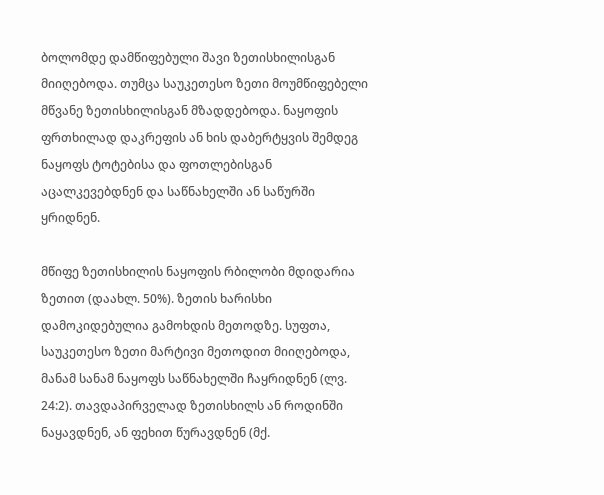ბოლომდე დამწიფებული შავი ზეთისხილისგან მიიღებოდა. თუმცა საუკეთესო ზეთი მოუმწიფებელი მწვანე ზეთისხილისგან მზადდებოდა. ნაყოფის ფრთხილად დაკრეფის ან ხის დაბერტყვის შემდეგ ნაყოფს ტოტებისა და ფოთლებისგან აცალკევებდნენ და საწნახელში ან საწურში ყრიდნენ.

მწიფე ზეთისხილის ნაყოფის რბილობი მდიდარია ზეთით (დაახლ. 50%). ზეთის ხარისხი დამოკიდებულია გამოხდის მეთოდზე. სუფთა, საუკეთესო ზეთი მარტივი მეთოდით მიიღებოდა, მანამ სანამ ნაყოფს საწნახელში ჩაყრიდნენ (ლვ. 24:2). თავდაპირველად ზეთისხილს ან როდინში ნაყავდნენ, ან ფეხით წურავდნენ (მქ.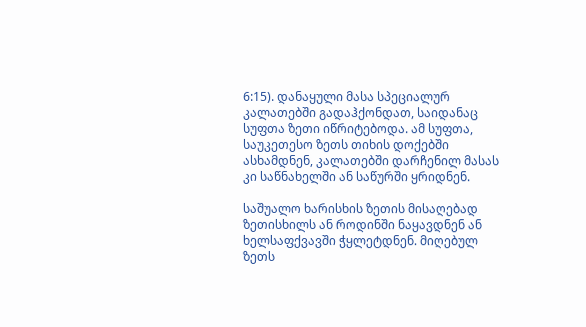6:15). დანაყული მასა სპეციალურ კალათებში გადაჰქონდათ, საიდანაც სუფთა ზეთი იწრიტებოდა. ამ სუფთა, საუკეთესო ზეთს თიხის დოქებში ასხამდნენ, კალათებში დარჩენილ მასას კი საწნახელში ან საწურში ყრიდნენ.

საშუალო ხარისხის ზეთის მისაღებად ზეთისხილს ან როდინში ნაყავდნენ ან ხელსაფქვავში ჭყლეტდნენ. მიღებულ ზეთს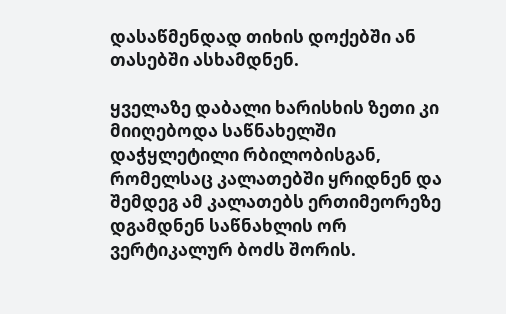დასაწმენდად თიხის დოქებში ან თასებში ასხამდნენ.

ყველაზე დაბალი ხარისხის ზეთი კი მიიღებოდა საწნახელში დაჭყლეტილი რბილობისგან, რომელსაც კალათებში ყრიდნენ და შემდეგ ამ კალათებს ერთიმეორეზე დგამდნენ საწნახლის ორ ვერტიკალურ ბოძს შორის.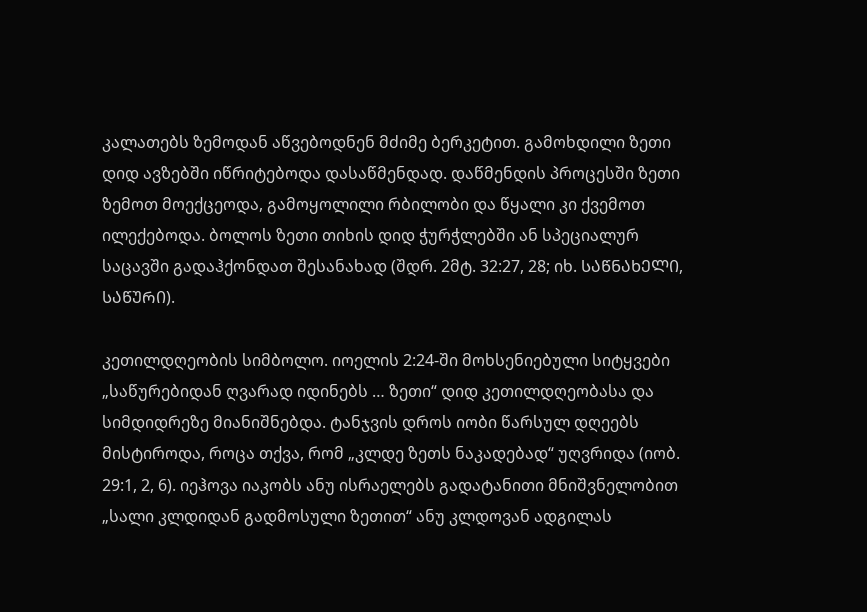კალათებს ზემოდან აწვებოდნენ მძიმე ბერკეტით. გამოხდილი ზეთი დიდ ავზებში იწრიტებოდა დასაწმენდად. დაწმენდის პროცესში ზეთი ზემოთ მოექცეოდა, გამოყოლილი რბილობი და წყალი კი ქვემოთ ილექებოდა. ბოლოს ზეთი თიხის დიდ ჭურჭლებში ან სპეციალურ საცავში გადაჰქონდათ შესანახად (შდრ. 2მტ. 32:27, 28; იხ. ᲡᲐᲬᲜᲐᲮᲔᲚᲘ, ᲡᲐᲬᲣᲠᲘ).

კეთილდღეობის სიმბოლო. იოელის 2:24-ში მოხსენიებული სიტყვები „საწურებიდან ღვარად იდინებს … ზეთი“ დიდ კეთილდღეობასა და სიმდიდრეზე მიანიშნებდა. ტანჯვის დროს იობი წარსულ დღეებს მისტიროდა, როცა თქვა, რომ „კლდე ზეთს ნაკადებად“ უღვრიდა (იობ. 29:1, 2, 6). იეჰოვა იაკობს ანუ ისრაელებს გადატანითი მნიშვნელობით „სალი კლდიდან გადმოსული ზეთით“ ანუ კლდოვან ადგილას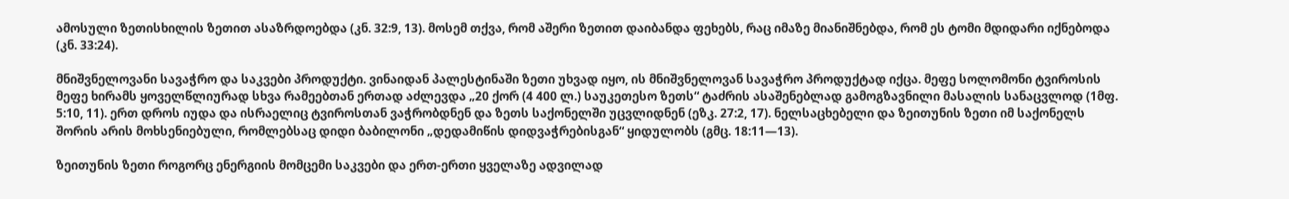ამოსული ზეთისხილის ზეთით ასაზრდოებდა (კნ. 32:9, 13). მოსემ თქვა, რომ აშერი ზეთით დაიბანდა ფეხებს, რაც იმაზე მიანიშნებდა, რომ ეს ტომი მდიდარი იქნებოდა (კნ. 33:24).

მნიშვნელოვანი სავაჭრო და საკვები პროდუქტი. ვინაიდან პალესტინაში ზეთი უხვად იყო, ის მნიშვნელოვან სავაჭრო პროდუქტად იქცა. მეფე სოლომონი ტვიროსის მეფე ხირამს ყოველწლიურად სხვა რამეებთან ერთად აძლევდა „20 ქორ (4 400 ლ.) საუკეთესო ზეთს“ ტაძრის ასაშენებლად გამოგზავნილი მასალის სანაცვლოდ (1მფ. 5:10, 11). ერთ დროს იუდა და ისრაელიც ტვიროსთან ვაჭრობდნენ და ზეთს საქონელში უცვლიდნენ (ეზკ. 27:2, 17). ნელსაცხებელი და ზეითუნის ზეთი იმ საქონელს შორის არის მოხსენიებული, რომლებსაც დიდი ბაბილონი „დედამიწის დიდვაჭრებისგან“ ყიდულობს (გმც. 18:11—13).

ზეითუნის ზეთი როგორც ენერგიის მომცემი საკვები და ერთ-ერთი ყველაზე ადვილად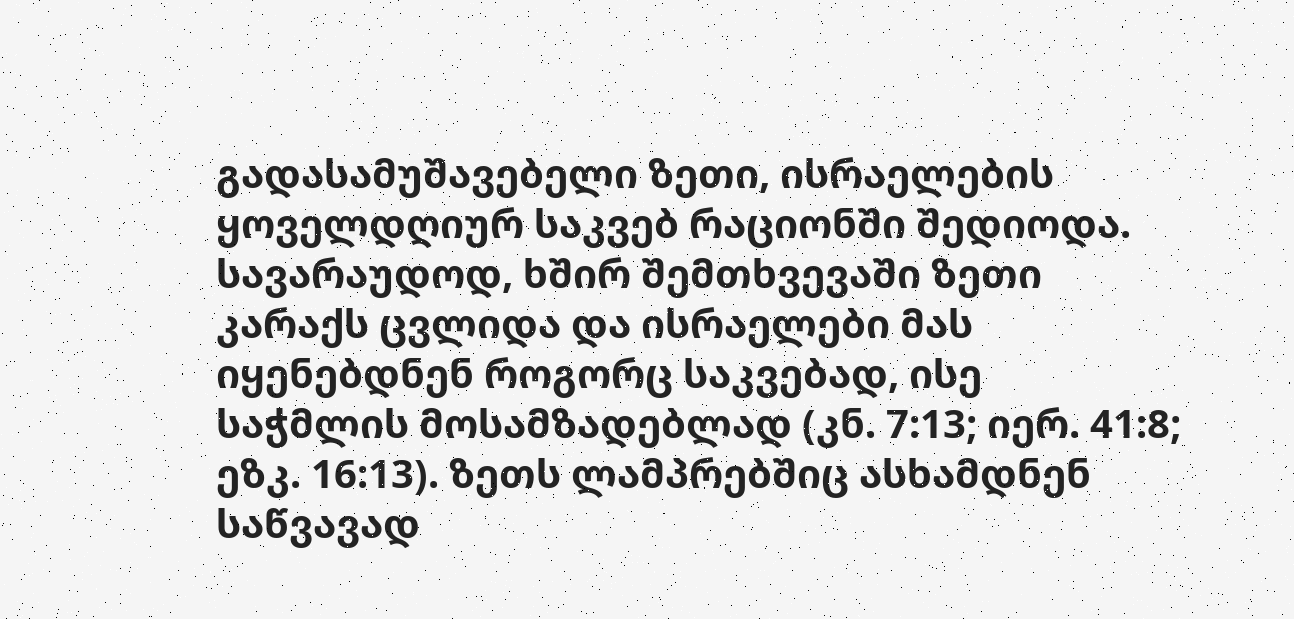გადასამუშავებელი ზეთი, ისრაელების ყოველდღიურ საკვებ რაციონში შედიოდა. სავარაუდოდ, ხშირ შემთხვევაში ზეთი კარაქს ცვლიდა და ისრაელები მას იყენებდნენ როგორც საკვებად, ისე საჭმლის მოსამზადებლად (კნ. 7:13; იერ. 41:8; ეზკ. 16:13). ზეთს ლამპრებშიც ასხამდნენ საწვავად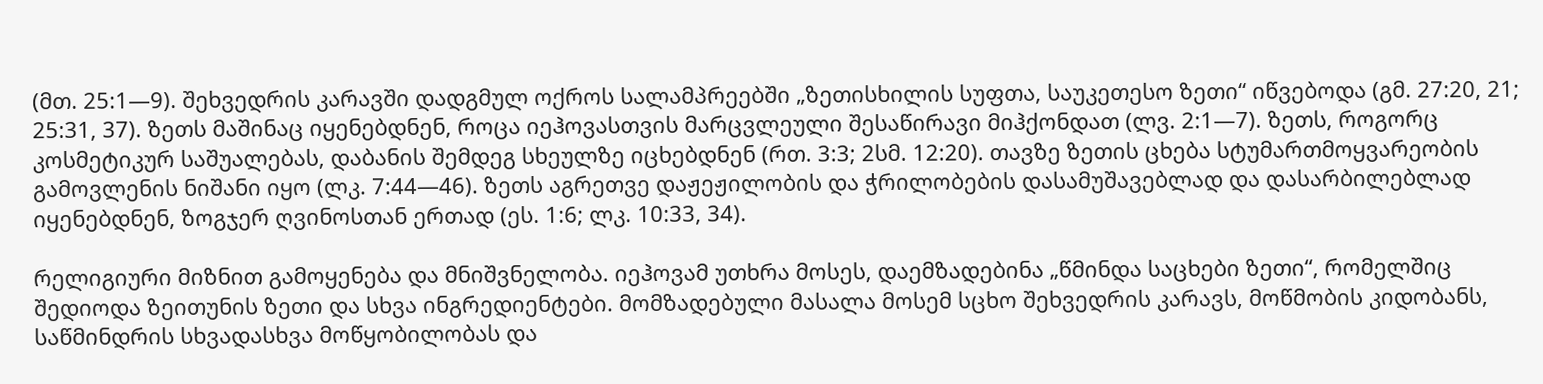(მთ. 25:1—9). შეხვედრის კარავში დადგმულ ოქროს სალამპრეებში „ზეთისხილის სუფთა, საუკეთესო ზეთი“ იწვებოდა (გმ. 27:20, 21; 25:31, 37). ზეთს მაშინაც იყენებდნენ, როცა იეჰოვასთვის მარცვლეული შესაწირავი მიჰქონდათ (ლვ. 2:1—7). ზეთს, როგორც კოსმეტიკურ საშუალებას, დაბანის შემდეგ სხეულზე იცხებდნენ (რთ. 3:3; 2სმ. 12:20). თავზე ზეთის ცხება სტუმართმოყვარეობის გამოვლენის ნიშანი იყო (ლკ. 7:44—46). ზეთს აგრეთვე დაჟეჟილობის და ჭრილობების დასამუშავებლად და დასარბილებლად იყენებდნენ, ზოგჯერ ღვინოსთან ერთად (ეს. 1:6; ლკ. 10:33, 34).

რელიგიური მიზნით გამოყენება და მნიშვნელობა. იეჰოვამ უთხრა მოსეს, დაემზადებინა „წმინდა საცხები ზეთი“, რომელშიც შედიოდა ზეითუნის ზეთი და სხვა ინგრედიენტები. მომზადებული მასალა მოსემ სცხო შეხვედრის კარავს, მოწმობის კიდობანს, საწმინდრის სხვადასხვა მოწყობილობას და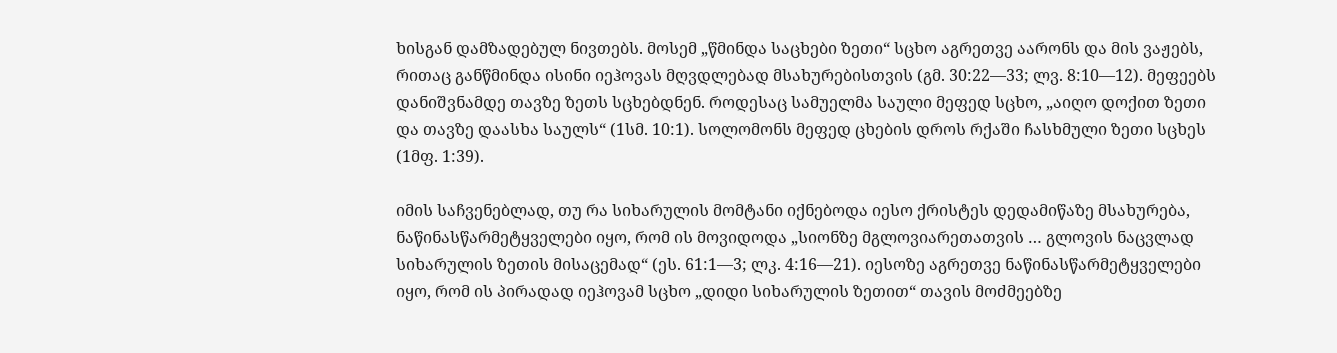ხისგან დამზადებულ ნივთებს. მოსემ „წმინდა საცხები ზეთი“ სცხო აგრეთვე აარონს და მის ვაჟებს, რითაც განწმინდა ისინი იეჰოვას მღვდლებად მსახურებისთვის (გმ. 30:22—33; ლვ. 8:10—12). მეფეებს დანიშვნამდე თავზე ზეთს სცხებდნენ. როდესაც სამუელმა საული მეფედ სცხო, „აიღო დოქით ზეთი და თავზე დაასხა საულს“ (1სმ. 10:1). სოლომონს მეფედ ცხების დროს რქაში ჩასხმული ზეთი სცხეს (1მფ. 1:39).

იმის საჩვენებლად, თუ რა სიხარულის მომტანი იქნებოდა იესო ქრისტეს დედამიწაზე მსახურება, ნაწინასწარმეტყველები იყო, რომ ის მოვიდოდა „სიონზე მგლოვიარეთათვის … გლოვის ნაცვლად სიხარულის ზეთის მისაცემად“ (ეს. 61:1—3; ლკ. 4:16—21). იესოზე აგრეთვე ნაწინასწარმეტყველები იყო, რომ ის პირადად იეჰოვამ სცხო „დიდი სიხარულის ზეთით“ თავის მოძმეებზე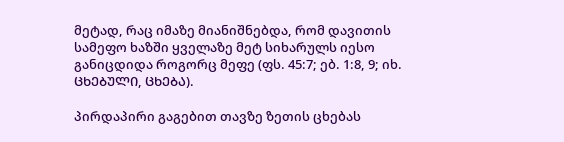მეტად, რაც იმაზე მიანიშნებდა, რომ დავითის სამეფო ხაზში ყველაზე მეტ სიხარულს იესო განიცდიდა როგორც მეფე (ფს. 45:7; ებ. 1:8, 9; იხ. ᲪᲮᲔᲑᲣᲚᲘ, ᲪᲮᲔᲑᲐ).

პირდაპირი გაგებით თავზე ზეთის ცხებას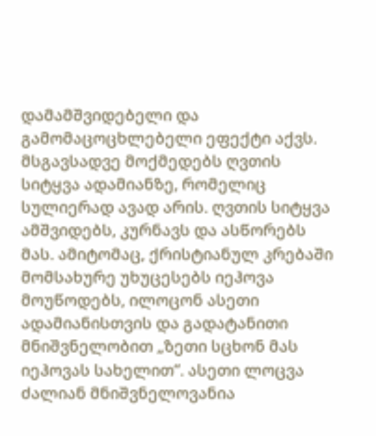დამამშვიდებელი და გამომაცოცხლებელი ეფექტი აქვს. მსგავსადვე მოქმედებს ღვთის სიტყვა ადამიანზე, რომელიც სულიერად ავად არის. ღვთის სიტყვა ამშვიდებს, კურნავს და ასწორებს მას. ამიტომაც, ქრისტიანულ კრებაში მომსახურე უხუცესებს იეჰოვა მოუწოდებს, ილოცონ ასეთი ადამიანისთვის და გადატანითი მნიშვნელობით „ზეთი სცხონ მას იეჰოვას სახელით“. ასეთი ლოცვა ძალიან მნიშვნელოვანია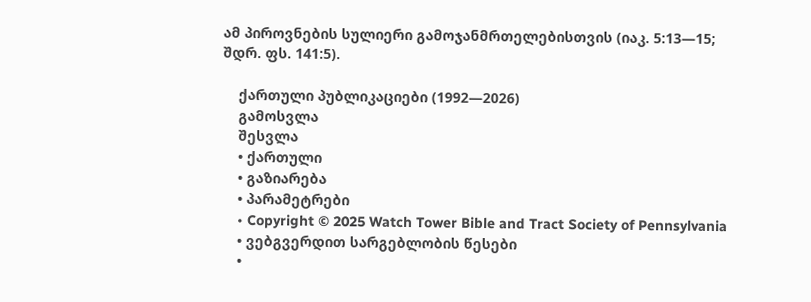ამ პიროვნების სულიერი გამოჯანმრთელებისთვის (იაკ. 5:13—15; შდრ. ფს. 141:5).

    ქართული პუბლიკაციები (1992—2026)
    გამოსვლა
    შესვლა
    • ქართული
    • გაზიარება
    • პარამეტრები
    • Copyright © 2025 Watch Tower Bible and Tract Society of Pennsylvania
    • ვებგვერდით სარგებლობის წესები
    •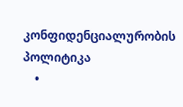კონფიდენციალურობის პოლიტიკა
    •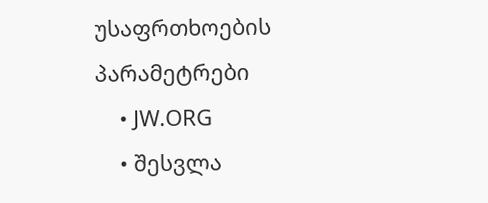უსაფრთხოების პარამეტრები
    • JW.ORG
    • შესვლა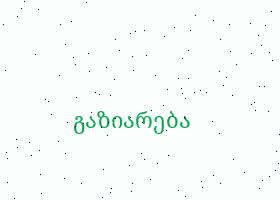გაზიარება